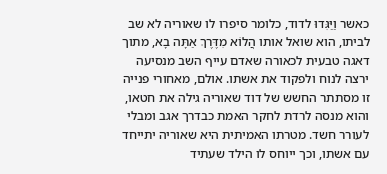כאשר וַיַּגִּדוּ לדוד, כלומר סיפרו לו שאוריה לא שב לביתו, הוא שואל אותו הֲלוֹא מִדֶּרֶךְ אַתָּה בָא, מתוך דאגה טבעית לכאורה שאדם עייף השב מנסיעה ירצה לנוח ולפקוד את אשתו. אולם, מאחורי פנייה זו מסתתר החשש של דוד שאוריה גילה את חטאו, והוא מנסה לרדת לחקר האמת כבדרך אגב ומבלי לעורר חשד. מטרתו האמיתית היא שאוריה יתייחד עם אשתו, וכך ייוחס לו הילד שעתיד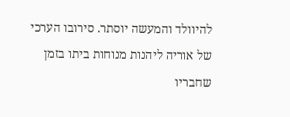להיוולד והמעשה יוסתר. סירובו הערכי של אוריה ליהנות מנוחות ביתו בזמן שחבריו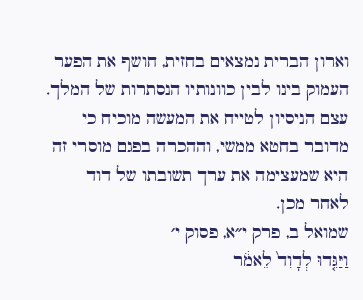וארון הברית נמצאים בחזית, חושף את הפער העמוק בינו לבין כוונותיו הנסתרות של המלך. עצם הניסיון לטייח את המעשה מוכיח כי מדובר בחטא ממשי, וההכרה בפגם מוסרי זה היא שמעצימה את ערך תשובתו של דוד לאחר מכן.
שמואל ב, פרק י״א, פסוק י׳
וַיַּגִּ֤דוּ לְדָוִד֙ לֵאמֹ֔ר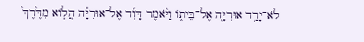לֹא־יָרַ֥ד אוּרִיָּ֖ה אֶל־בֵּית֑וֹ וַיֹּ֨אמֶר דָּוִ֜ד אֶל־אוּרִיָּ֗ה הֲל֤וֹא מִדֶּ֙רֶךְ֙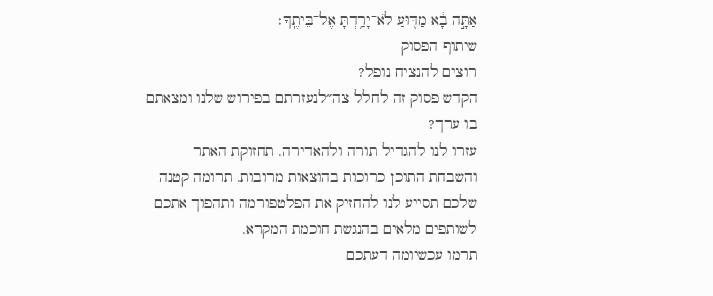אַתָּ֣ה בָ֔א מַדּ֖וּעַ לֹא־יָרַ֥דְתָּ אֶל־בֵּיתֶֽךָ׃
שיתוף הפסוק
רוצים להנציח נופל?
הקדש פסוק זה לחלל צה״לנעזרתם בפירוש שלנו ומצאתם בו ערך?
עזרו לנו להגדיל תורה ולהאדירה. תחזוקת האתר והשבחת התוכן כרוכות בהוצאות מרובות. תרומה קטנה שלכם תסייע לנו להחזיק את הפלטפורמה ותהפוך אתכם לשותפים מלאים בהנגשת חוכמת המקרא.
תרמו עכשיומה דעתכם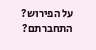על הפירוש?
התחברתם?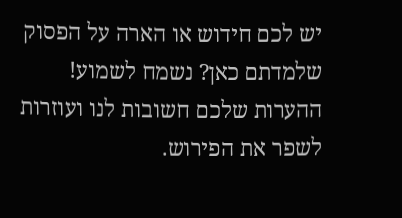יש לכם חידוש או הארה על הפסוק שלמדתם כאן? נשמח לשמוע!
ההערות שלכם חשובות לנו ועוזרות לשפר את הפירוש.